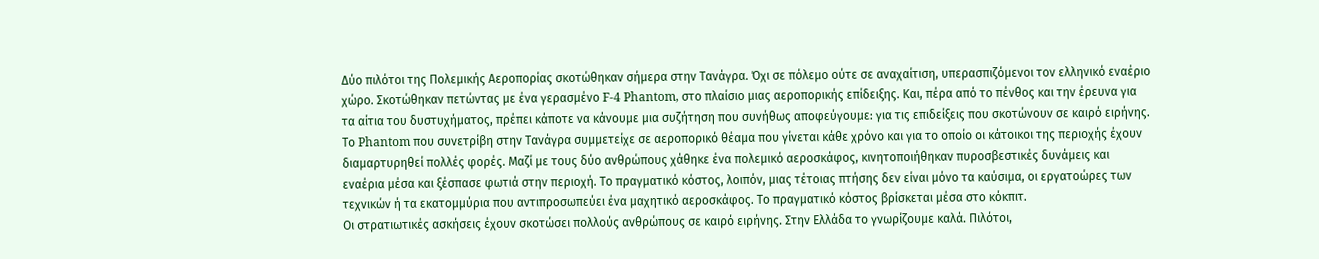Δύο πιλότοι της Πολεμικής Αεροπορίας σκοτώθηκαν σήμερα στην Τανάγρα. Όχι σε πόλεμο ούτε σε αναχαίτιση, υπερασπιζόμενοι τον ελληνικό εναέριο χώρο. Σκοτώθηκαν πετώντας με ένα γερασμένο F-4 Phantom, στο πλαίσιο μιας αεροπορικής επίδειξης. Και, πέρα από το πένθος και την έρευνα για τα αίτια του δυστυχήματος, πρέπει κάποτε να κάνουμε μια συζήτηση που συνήθως αποφεύγουμε: για τις επιδείξεις που σκοτώνουν σε καιρό ειρήνης.
Το Phantom που συνετρίβη στην Τανάγρα συμμετείχε σε αεροπορικό θέαμα που γίνεται κάθε χρόνο και για το οποίο οι κάτοικοι της περιοχής έχουν διαμαρτυρηθεί πολλές φορές. Μαζί με τους δύο ανθρώπους χάθηκε ένα πολεμικό αεροσκάφος, κινητοποιήθηκαν πυροσβεστικές δυνάμεις και εναέρια μέσα και ξέσπασε φωτιά στην περιοχή. Το πραγματικό κόστος, λοιπόν, μιας τέτοιας πτήσης δεν είναι μόνο τα καύσιμα, οι εργατοώρες των τεχνικών ή τα εκατομμύρια που αντιπροσωπεύει ένα μαχητικό αεροσκάφος. Το πραγματικό κόστος βρίσκεται μέσα στο κόκπιτ.
Οι στρατιωτικές ασκήσεις έχουν σκοτώσει πολλούς ανθρώπους σε καιρό ειρήνης. Στην Ελλάδα το γνωρίζουμε καλά. Πιλότοι,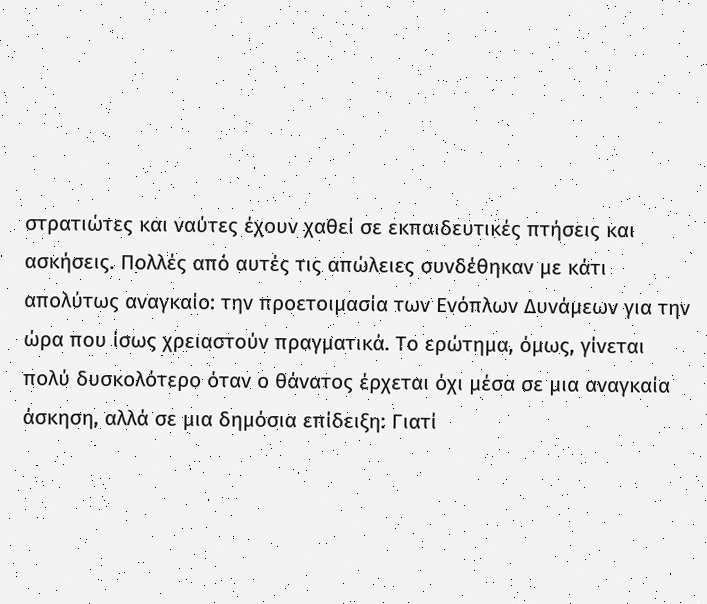στρατιώτες και ναύτες έχουν χαθεί σε εκπαιδευτικές πτήσεις και ασκήσεις. Πολλές από αυτές τις απώλειες συνδέθηκαν με κάτι απολύτως αναγκαίο: την προετοιμασία των Ενόπλων Δυνάμεων για την ώρα που ίσως χρειαστούν πραγματικά. Το ερώτημα, όμως, γίνεται πολύ δυσκολότερο όταν ο θάνατος έρχεται όχι μέσα σε μια αναγκαία άσκηση, αλλά σε μια δημόσια επίδειξη: Γιατί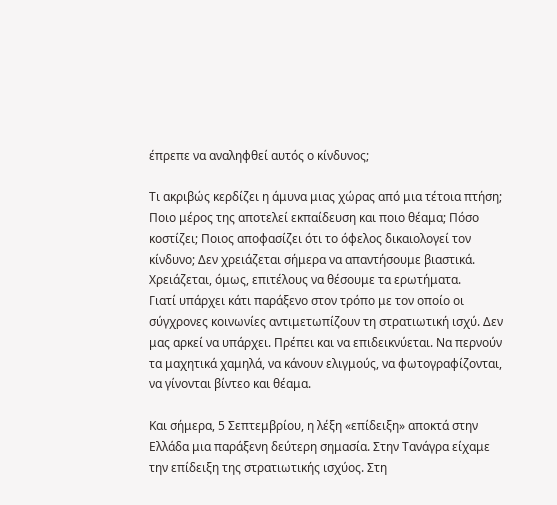έπρεπε να αναληφθεί αυτός ο κίνδυνος;

Τι ακριβώς κερδίζει η άμυνα μιας χώρας από μια τέτοια πτήση; Ποιο μέρος της αποτελεί εκπαίδευση και ποιο θέαμα; Πόσο κοστίζει; Ποιος αποφασίζει ότι το όφελος δικαιολογεί τον κίνδυνο; Δεν χρειάζεται σήμερα να απαντήσουμε βιαστικά. Χρειάζεται, όμως, επιτέλους να θέσουμε τα ερωτήματα.
Γιατί υπάρχει κάτι παράξενο στον τρόπο με τον οποίο οι σύγχρονες κοινωνίες αντιμετωπίζουν τη στρατιωτική ισχύ. Δεν μας αρκεί να υπάρχει. Πρέπει και να επιδεικνύεται. Να περνούν τα μαχητικά χαμηλά, να κάνουν ελιγμούς, να φωτογραφίζονται, να γίνονται βίντεο και θέαμα.

Και σήμερα, 5 Σεπτεμβρίου, η λέξη «επίδειξη» αποκτά στην Ελλάδα μια παράξενη δεύτερη σημασία. Στην Τανάγρα είχαμε την επίδειξη της στρατιωτικής ισχύος. Στη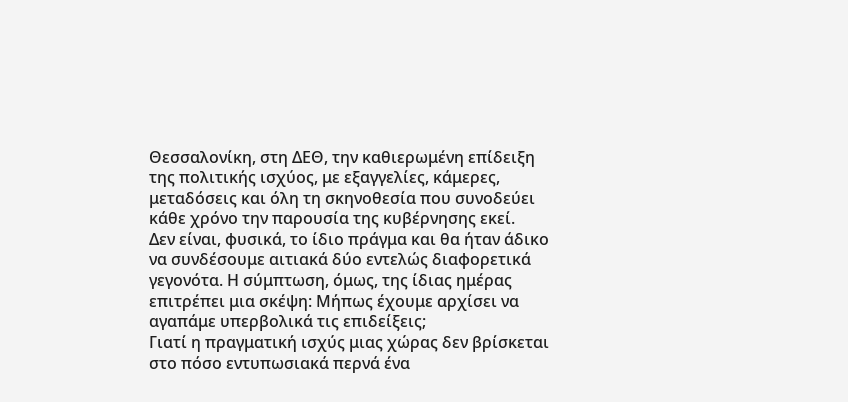Θεσσαλονίκη, στη ΔΕΘ, την καθιερωμένη επίδειξη της πολιτικής ισχύος, με εξαγγελίες, κάμερες, μεταδόσεις και όλη τη σκηνοθεσία που συνοδεύει κάθε χρόνο την παρουσία της κυβέρνησης εκεί.
Δεν είναι, φυσικά, το ίδιο πράγμα και θα ήταν άδικο να συνδέσουμε αιτιακά δύο εντελώς διαφορετικά γεγονότα. Η σύμπτωση, όμως, της ίδιας ημέρας επιτρέπει μια σκέψη: Μήπως έχουμε αρχίσει να αγαπάμε υπερβολικά τις επιδείξεις;
Γιατί η πραγματική ισχύς μιας χώρας δεν βρίσκεται στο πόσο εντυπωσιακά περνά ένα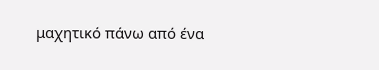μαχητικό πάνω από ένα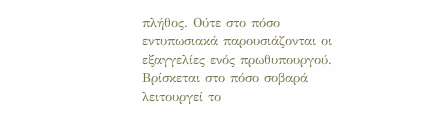πλήθος. Ούτε στο πόσο εντυπωσιακά παρουσιάζονται οι εξαγγελίες ενός πρωθυπουργού. Βρίσκεται στο πόσο σοβαρά λειτουργεί το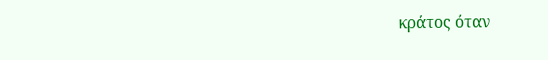κράτος όταν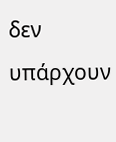δεν υπάρχουν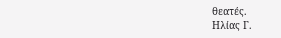θεατές.
Ηλίας Γ.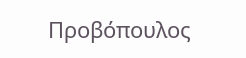Προβόπουλος